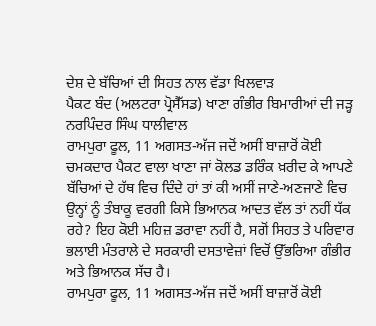ਦੇਸ਼ ਦੇ ਬੱਚਿਆਂ ਦੀ ਸਿਹਤ ਨਾਲ ਵੱਡਾ ਖਿਲਵਾੜ
ਪੈਕਟ ਬੰਦ (ਅਲਟਰਾ ਪ੍ਰੋਸੈੱਸਡ) ਖਾਣਾ ਗੰਭੀਰ ਬਿਮਾਰੀਆਂ ਦੀ ਜੜ੍ਹ
ਨਰਪਿੰਦਰ ਸਿੰਘ ਧਾਲੀਵਾਲ
ਰਾਮਪੁਰਾ ਫੂਲ, 11 ਅਗਸਤ-ਅੱਜ ਜਦੋਂ ਅਸੀਂ ਬਾਜ਼ਾਰੋਂ ਕੋਈ ਚਮਕਦਾਰ ਪੈਕਟ ਵਾਲਾ ਖਾਣਾ ਜਾਂ ਕੋਲਡ ਡਰਿੰਕ ਖ਼ਰੀਦ ਕੇ ਆਪਣੇ ਬੱਚਿਆਂ ਦੇ ਹੱਥ ਵਿਚ ਦਿੰਦੇ ਹਾਂ ਤਾਂ ਕੀ ਅਸੀਂ ਜਾਣੇ-ਅਣਜਾਣੇ ਵਿਚ ਉਨ੍ਹਾਂ ਨੂੰ ਤੰਬਾਕੂ ਵਰਗੀ ਕਿਸੇ ਭਿਆਨਕ ਆਦਤ ਵੱਲ ਤਾਂ ਨਹੀਂ ਧੱਕ ਰਹੇ? ਇਹ ਕੋਈ ਮਹਿਜ਼ ਡਰਾਵਾ ਨਹੀਂ ਹੈ, ਸਗੋਂ ਸਿਹਤ ਤੇ ਪਰਿਵਾਰ ਭਲਾਈ ਮੰਤਰਾਲੇ ਦੇ ਸਰਕਾਰੀ ਦਸਤਾਵੇਜ਼ਾਂ ਵਿਚੋਂ ਉੱਭਰਿਆ ਗੰਭੀਰ ਅਤੇ ਭਿਆਨਕ ਸੱਚ ਹੈ।
ਰਾਮਪੁਰਾ ਫੂਲ, 11 ਅਗਸਤ-ਅੱਜ ਜਦੋਂ ਅਸੀਂ ਬਾਜ਼ਾਰੋਂ ਕੋਈ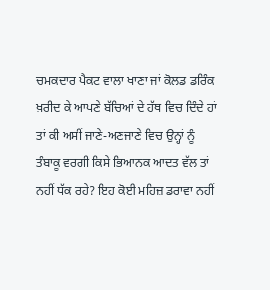ਚਮਕਦਾਰ ਪੈਕਟ ਵਾਲਾ ਖਾਣਾ ਜਾਂ ਕੋਲਡ ਡਰਿੰਕ ਖ਼ਰੀਦ ਕੇ ਆਪਣੇ ਬੱਚਿਆਂ ਦੇ ਹੱਥ ਵਿਚ ਦਿੰਦੇ ਹਾਂ ਤਾਂ ਕੀ ਅਸੀਂ ਜਾਣੇ-ਅਣਜਾਣੇ ਵਿਚ ਉਨ੍ਹਾਂ ਨੂੰ ਤੰਬਾਕੂ ਵਰਗੀ ਕਿਸੇ ਭਿਆਨਕ ਆਦਤ ਵੱਲ ਤਾਂ ਨਹੀਂ ਧੱਕ ਰਹੇ? ਇਹ ਕੋਈ ਮਹਿਜ਼ ਡਰਾਵਾ ਨਹੀਂ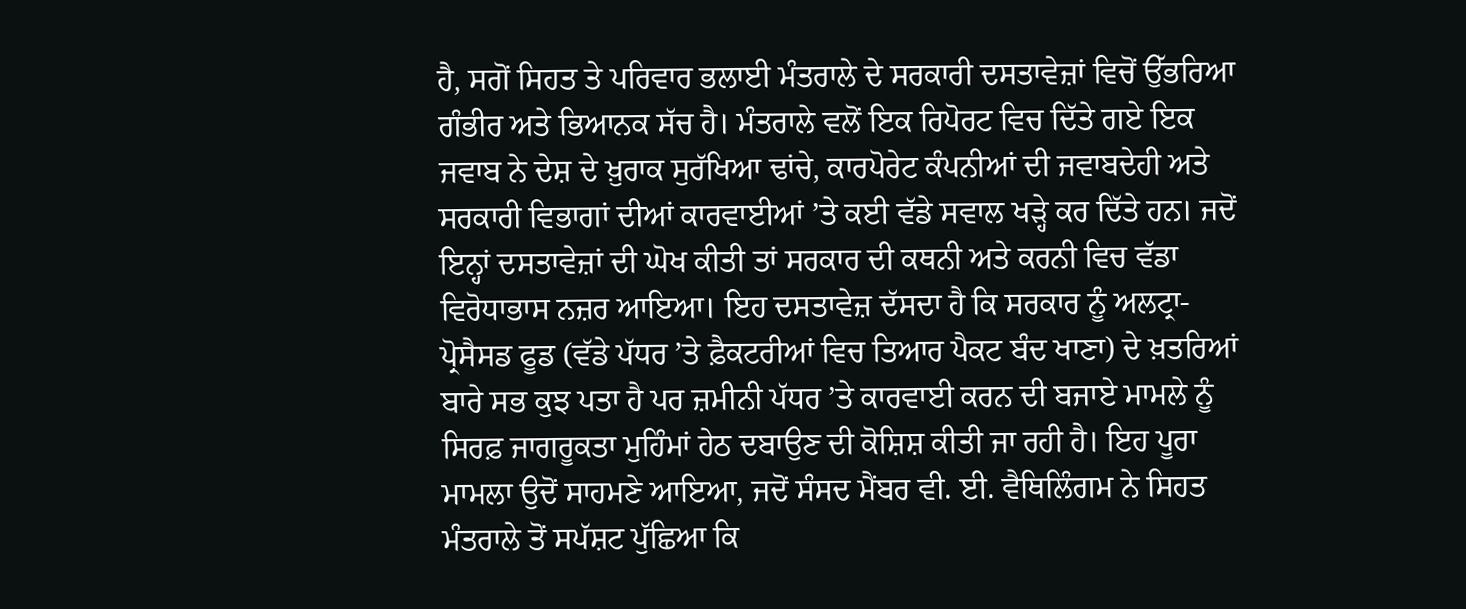ਹੈ, ਸਗੋਂ ਸਿਹਤ ਤੇ ਪਰਿਵਾਰ ਭਲਾਈ ਮੰਤਰਾਲੇ ਦੇ ਸਰਕਾਰੀ ਦਸਤਾਵੇਜ਼ਾਂ ਵਿਚੋਂ ਉੱਭਰਿਆ ਗੰਭੀਰ ਅਤੇ ਭਿਆਨਕ ਸੱਚ ਹੈ। ਮੰਤਰਾਲੇ ਵਲੋਂ ਇਕ ਰਿਪੋਰਟ ਵਿਚ ਦਿੱਤੇ ਗਏ ਇਕ ਜਵਾਬ ਨੇ ਦੇਸ਼ ਦੇ ਖ਼ੁਰਾਕ ਸੁਰੱਖਿਆ ਢਾਂਚੇ, ਕਾਰਪੋਰੇਟ ਕੰਪਨੀਆਂ ਦੀ ਜਵਾਬਦੇਹੀ ਅਤੇ ਸਰਕਾਰੀ ਵਿਭਾਗਾਂ ਦੀਆਂ ਕਾਰਵਾਈਆਂ ’ਤੇ ਕਈ ਵੱਡੇ ਸਵਾਲ ਖੜ੍ਹੇ ਕਰ ਦਿੱਤੇ ਹਨ। ਜਦੋਂ ਇਨ੍ਹਾਂ ਦਸਤਾਵੇਜ਼ਾਂ ਦੀ ਘੋਖ ਕੀਤੀ ਤਾਂ ਸਰਕਾਰ ਦੀ ਕਥਨੀ ਅਤੇ ਕਰਨੀ ਵਿਚ ਵੱਡਾ ਵਿਰੋਧਾਭਾਸ ਨਜ਼ਰ ਆਇਆ। ਇਹ ਦਸਤਾਵੇਜ਼ ਦੱਸਦਾ ਹੈ ਕਿ ਸਰਕਾਰ ਨੂੰ ਅਲਟ੍ਰਾ-ਪ੍ਰੋਸੈਸਡ ਫੂਡ (ਵੱਡੇ ਪੱਧਰ ’ਤੇ ਫ਼ੈਕਟਰੀਆਂ ਵਿਚ ਤਿਆਰ ਪੈਕਟ ਬੰਦ ਖਾਣਾ) ਦੇ ਖ਼ਤਰਿਆਂ ਬਾਰੇ ਸਭ ਕੁਝ ਪਤਾ ਹੈ ਪਰ ਜ਼ਮੀਨੀ ਪੱਧਰ ’ਤੇ ਕਾਰਵਾਈ ਕਰਨ ਦੀ ਬਜਾਏ ਮਾਮਲੇ ਨੂੰ ਸਿਰਫ਼ ਜਾਗਰੂਕਤਾ ਮੁਹਿੰਮਾਂ ਹੇਠ ਦਬਾਉਣ ਦੀ ਕੋਸ਼ਿਸ਼ ਕੀਤੀ ਜਾ ਰਹੀ ਹੈ। ਇਹ ਪੂਰਾ ਮਾਮਲਾ ਉਦੋਂ ਸਾਹਮਣੇ ਆਇਆ, ਜਦੋਂ ਸੰਸਦ ਮੈਂਬਰ ਵੀ. ਈ. ਵੈਥਿਲਿੰਗਮ ਨੇ ਸਿਹਤ ਮੰਤਰਾਲੇ ਤੋਂ ਸਪੱਸ਼ਟ ਪੁੱਛਿਆ ਕਿ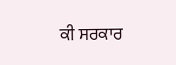ਕੀ ਸਰਕਾਰ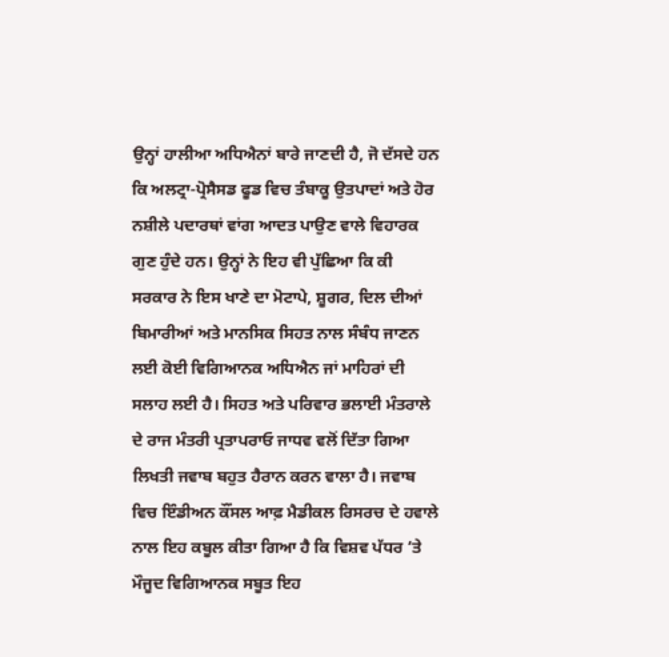ਉਨ੍ਹਾਂ ਹਾਲੀਆ ਅਧਿਐਨਾਂ ਬਾਰੇ ਜਾਣਦੀ ਹੈ, ਜੋ ਦੱਸਦੇ ਹਨ ਕਿ ਅਲਟ੍ਰਾ-ਪ੍ਰੋਸੈਸਡ ਫੂਡ ਵਿਚ ਤੰਬਾਕੂ ਉਤਪਾਦਾਂ ਅਤੇ ਹੋਰ ਨਸ਼ੀਲੇ ਪਦਾਰਥਾਂ ਵਾਂਗ ਆਦਤ ਪਾਉਣ ਵਾਲੇ ਵਿਹਾਰਕ ਗੁਣ ਹੁੰਦੇ ਹਨ। ਉਨ੍ਹਾਂ ਨੇ ਇਹ ਵੀ ਪੁੱਛਿਆ ਕਿ ਕੀ ਸਰਕਾਰ ਨੇ ਇਸ ਖਾਣੇ ਦਾ ਮੋਟਾਪੇ, ਸ਼ੂਗਰ, ਦਿਲ ਦੀਆਂ ਬਿਮਾਰੀਆਂ ਅਤੇ ਮਾਨਸਿਕ ਸਿਹਤ ਨਾਲ ਸੰਬੰਧ ਜਾਣਨ ਲਈ ਕੋਈ ਵਿਗਿਆਨਕ ਅਧਿਐਨ ਜਾਂ ਮਾਹਿਰਾਂ ਦੀ ਸਲਾਹ ਲਈ ਹੈ। ਸਿਹਤ ਅਤੇ ਪਰਿਵਾਰ ਭਲਾਈ ਮੰਤਰਾਲੇ ਦੇ ਰਾਜ ਮੰਤਰੀ ਪ੍ਰਤਾਪਰਾਓ ਜਾਧਵ ਵਲੋਂ ਦਿੱਤਾ ਗਿਆ ਲਿਖਤੀ ਜਵਾਬ ਬਹੁਤ ਹੈਰਾਨ ਕਰਨ ਵਾਲਾ ਹੈ। ਜਵਾਬ ਵਿਚ ਇੰਡੀਅਨ ਕੌਂਸਲ ਆਫ਼ ਮੈਡੀਕਲ ਰਿਸਰਚ ਦੇ ਹਵਾਲੇ ਨਾਲ ਇਹ ਕਬੂਲ ਕੀਤਾ ਗਿਆ ਹੈ ਕਿ ਵਿਸ਼ਵ ਪੱਧਰ ‘ਤੇ ਮੌਜੂਦ ਵਿਗਿਆਨਕ ਸਬੂਤ ਇਹ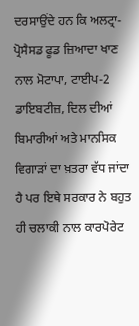ਦਰਸਾਉਂਦੇ ਹਨ ਕਿ ਅਲਟ੍ਰਾ-ਪ੍ਰੋਸੈਸਡ ਫੂਡ ਜ਼ਿਆਦਾ ਖਾਣ ਨਾਲ ਮੋਟਾਪਾ, ਟਾਈਪ-2 ਡਾਇਬਟੀਜ਼, ਦਿਲ ਦੀਆਂ ਬਿਮਾਰੀਆਂ ਅਤੇ ਮਾਨਸਿਕ ਵਿਗਾੜਾਂ ਦਾ ਖ਼ਤਰਾ ਵੱਧ ਜਾਂਦਾ ਹੈ ਪਰ ਇਥੇ ਸਰਕਾਰ ਨੇ ਬਹੁਤ ਹੀ ਚਲਾਕੀ ਨਾਲ ਕਾਰਪੋਰੇਟ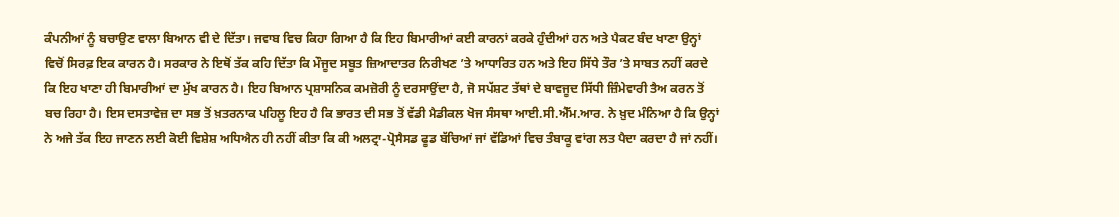ਕੰਪਨੀਆਂ ਨੂੰ ਬਚਾਉਣ ਵਾਲਾ ਬਿਆਨ ਵੀ ਦੇ ਦਿੱਤਾ। ਜਵਾਬ ਵਿਚ ਕਿਹਾ ਗਿਆ ਹੈ ਕਿ ਇਹ ਬਿਮਾਰੀਆਂ ਕਈ ਕਾਰਨਾਂ ਕਰਕੇ ਹੁੰਦੀਆਂ ਹਨ ਅਤੇ ਪੈਕਟ ਬੰਦ ਖਾਣਾ ਉਨ੍ਹਾਂ ਵਿਚੋਂ ਸਿਰਫ਼ ਇਕ ਕਾਰਨ ਹੈ। ਸਰਕਾਰ ਨੇ ਇਥੋਂ ਤੱਕ ਕਹਿ ਦਿੱਤਾ ਕਿ ਮੌਜੂਦ ਸਬੂਤ ਜ਼ਿਆਦਾਤਰ ਨਿਰੀਖਣ ’ਤੇ ਆਧਾਰਿਤ ਹਨ ਅਤੇ ਇਹ ਸਿੱਧੇ ਤੌਰ ’ਤੇ ਸਾਬਤ ਨਹੀਂ ਕਰਦੇ ਕਿ ਇਹ ਖਾਣਾ ਹੀ ਬਿਮਾਰੀਆਂ ਦਾ ਮੁੱਖ ਕਾਰਨ ਹੈ। ਇਹ ਬਿਆਨ ਪ੍ਰਸ਼ਾਸਨਿਕ ਕਮਜ਼ੋਰੀ ਨੂੰ ਦਰਸਾਉਂਦਾ ਹੈ, ਜੋ ਸਪੱਸ਼ਟ ਤੱਥਾਂ ਦੇ ਬਾਵਜੂਦ ਸਿੱਧੀ ਜ਼ਿੰਮੇਵਾਰੀ ਤੈਅ ਕਰਨ ਤੋਂ ਬਚ ਰਿਹਾ ਹੈ। ਇਸ ਦਸਤਾਵੇਜ਼ ਦਾ ਸਭ ਤੋਂ ਖ਼ਤਰਨਾਕ ਪਹਿਲੂ ਇਹ ਹੈ ਕਿ ਭਾਰਤ ਦੀ ਸਭ ਤੋਂ ਵੱਡੀ ਮੈਡੀਕਲ ਖੋਜ ਸੰਸਥਾ ਆਈ.ਸੀ.ਐੱਮ.ਆਰ. ਨੇ ਖ਼ੁਦ ਮੰਨਿਆ ਹੈ ਕਿ ਉਨ੍ਹਾਂ ਨੇ ਅਜੇ ਤੱਕ ਇਹ ਜਾਣਨ ਲਈ ਕੋਈ ਵਿਸ਼ੇਸ਼ ਅਧਿਐਨ ਹੀ ਨਹੀਂ ਕੀਤਾ ਕਿ ਕੀ ਅਲਟ੍ਰਾ-ਪ੍ਰੋਸੈਸਡ ਫੂਡ ਬੱਚਿਆਂ ਜਾਂ ਵੱਡਿਆਂ ਵਿਚ ਤੰਬਾਕੂ ਵਾਂਗ ਲਤ ਪੈਦਾ ਕਰਦਾ ਹੈ ਜਾਂ ਨਹੀਂ।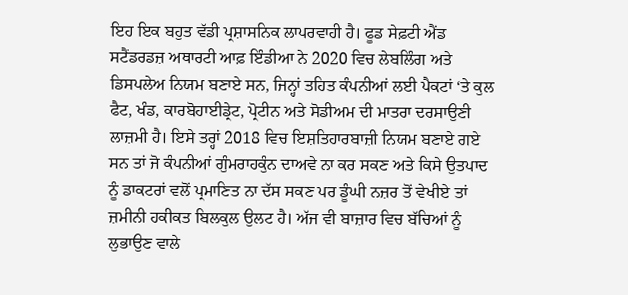ਇਹ ਇਕ ਬਹੁਤ ਵੱਡੀ ਪ੍ਰਸ਼ਾਸਨਿਕ ਲਾਪਰਵਾਹੀ ਹੈ। ਫੂਡ ਸੇਫ਼ਟੀ ਐਂਡ ਸਟੈਂਡਰਡਜ਼ ਅਥਾਰਟੀ ਆਫ਼ ਇੰਡੀਆ ਨੇ 2020 ਵਿਚ ਲੇਬਲਿੰਗ ਅਤੇ ਡਿਸਪਲੇਅ ਨਿਯਮ ਬਣਾਏ ਸਨ, ਜਿਨ੍ਹਾਂ ਤਹਿਤ ਕੰਪਨੀਆਂ ਲਈ ਪੈਕਟਾਂ ‘ਤੇ ਕੁਲ ਫੈਟ, ਖੰਡ, ਕਾਰਬੋਹਾਈਡ੍ਰੇਟ, ਪ੍ਰੋਟੀਨ ਅਤੇ ਸੋਡੀਅਮ ਦੀ ਮਾਤਰਾ ਦਰਸਾਉਣੀ ਲਾਜ਼ਮੀ ਹੈ। ਇਸੇ ਤਰ੍ਹਾਂ 2018 ਵਿਚ ਇਸ਼ਤਿਹਾਰਬਾਜ਼ੀ ਨਿਯਮ ਬਣਾਏ ਗਏ ਸਨ ਤਾਂ ਜੋ ਕੰਪਨੀਆਂ ਗੁੰਮਰਾਹਕੁੰਨ ਦਾਅਵੇ ਨਾ ਕਰ ਸਕਣ ਅਤੇ ਕਿਸੇ ਉਤਪਾਦ ਨੂੰ ਡਾਕਟਰਾਂ ਵਲੋਂ ਪ੍ਰਮਾਣਿਤ ਨਾ ਦੱਸ ਸਕਣ ਪਰ ਡੂੰਘੀ ਨਜ਼ਰ ਤੋਂ ਵੇਖੀਏ ਤਾਂ ਜ਼ਮੀਨੀ ਹਕੀਕਤ ਬਿਲਕੁਲ ਉਲਟ ਹੈ। ਅੱਜ ਵੀ ਬਾਜ਼ਾਰ ਵਿਚ ਬੱਚਿਆਂ ਨੂੰ ਲੁਭਾਉਣ ਵਾਲੇ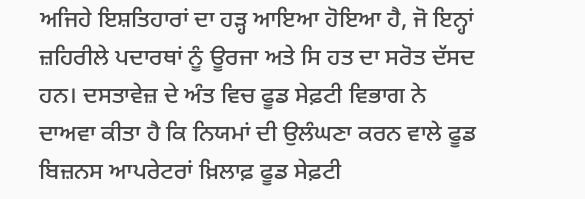ਅਜਿਹੇ ਇਸ਼ਤਿਹਾਰਾਂ ਦਾ ਹੜ੍ਹ ਆਇਆ ਹੋਇਆ ਹੈ, ਜੋ ਇਨ੍ਹਾਂ ਜ਼ਹਿਰੀਲੇ ਪਦਾਰਥਾਂ ਨੂੰ ਊਰਜਾ ਅਤੇ ਸਿ ਹਤ ਦਾ ਸਰੋਤ ਦੱਸਦ ਹਨ। ਦਸਤਾਵੇਜ਼ ਦੇ ਅੰਤ ਵਿਚ ਫੂਡ ਸੇਫ਼ਟੀ ਵਿਭਾਗ ਨੇ ਦਾਅਵਾ ਕੀਤਾ ਹੈ ਕਿ ਨਿਯਮਾਂ ਦੀ ਉਲੰਘਣਾ ਕਰਨ ਵਾਲੇ ਫੂਡ ਬਿਜ਼ਨਸ ਆਪਰੇਟਰਾਂ ਖ਼ਿਲਾਫ਼ ਫੂਡ ਸੇਫ਼ਟੀ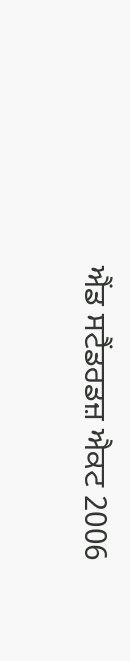ਐਂਡ ਸਟੈਂਡਰਡਜ਼ ਐਕਟ 2006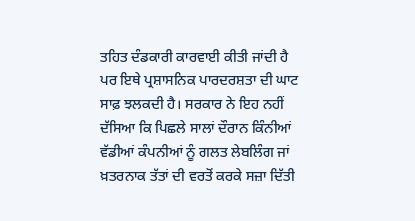ਤਹਿਤ ਦੰਡਕਾਰੀ ਕਾਰਵਾਈ ਕੀਤੀ ਜਾਂਦੀ ਹੈ ਪਰ ਇਥੇ ਪ੍ਰਸ਼ਾਸਨਿਕ ਪਾਰਦਰਸ਼ਤਾ ਦੀ ਘਾਟ ਸਾਫ਼ ਝਲਕਦੀ ਹੈ। ਸਰਕਾਰ ਨੇ ਇਹ ਨਹੀਂ ਦੱਸਿਆ ਕਿ ਪਿਛਲੇ ਸਾਲਾਂ ਦੌਰਾਨ ਕਿੰਨੀਆਂ ਵੱਡੀਆਂ ਕੰਪਨੀਆਂ ਨੂੰ ਗਲਤ ਲੇਬਲਿੰਗ ਜਾਂ ਖ਼ਤਰਨਾਕ ਤੱਤਾਂ ਦੀ ਵਰਤੋਂ ਕਰਕੇ ਸਜ਼ਾ ਦਿੱਤੀ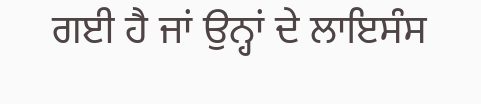ਗਈ ਹੈ ਜਾਂ ਉਨ੍ਹਾਂ ਦੇ ਲਾਇਸੰਸ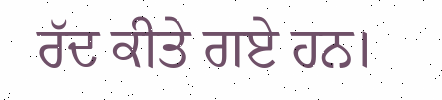ਰੱਦ ਕੀਤੇ ਗਏ ਹਨ।